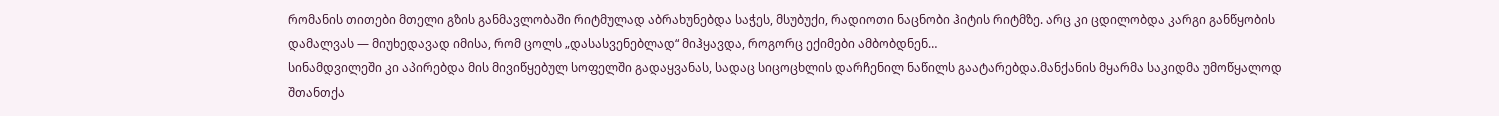რომანის თითები მთელი გზის განმავლობაში რიტმულად აბრახუნებდა საჭეს, მსუბუქი, რადიოთი ნაცნობი ჰიტის რიტმზე. არც კი ცდილობდა კარგი განწყობის დამალვას — მიუხედავად იმისა, რომ ცოლს „დასასვენებლად“ მიჰყავდა, როგორც ექიმები ამბობდნენ…
სინამდვილეში კი აპირებდა მის მივიწყებულ სოფელში გადაყვანას, სადაც სიცოცხლის დარჩენილ ნაწილს გაატარებდა.მანქანის მყარმა საკიდმა უმოწყალოდ შთანთქა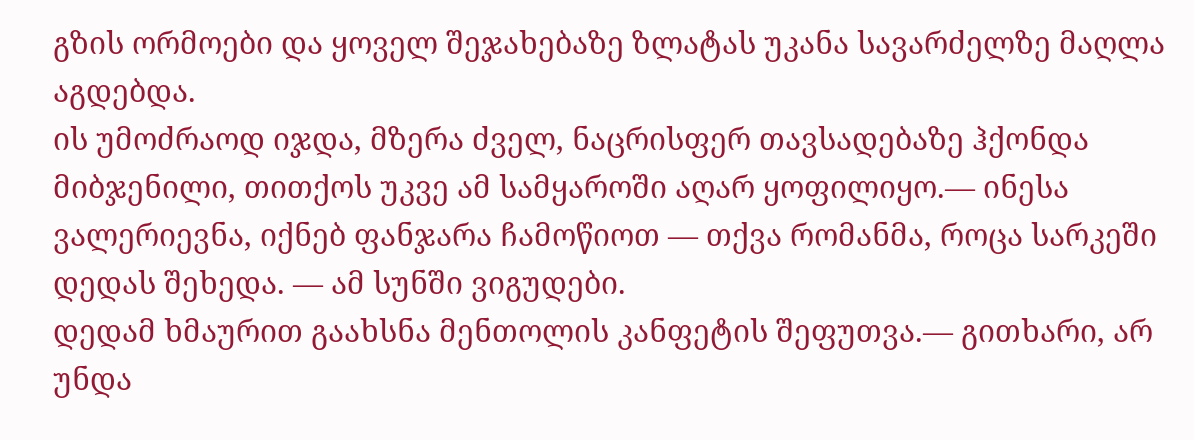გზის ორმოები და ყოველ შეჯახებაზე ზლატას უკანა სავარძელზე მაღლა აგდებდა.
ის უმოძრაოდ იჯდა, მზერა ძველ, ნაცრისფერ თავსადებაზე ჰქონდა მიბჯენილი, თითქოს უკვე ამ სამყაროში აღარ ყოფილიყო.— ინესა ვალერიევნა, იქნებ ფანჯარა ჩამოწიოთ — თქვა რომანმა, როცა სარკეში დედას შეხედა. — ამ სუნში ვიგუდები.
დედამ ხმაურით გაახსნა მენთოლის კანფეტის შეფუთვა.— გითხარი, არ უნდა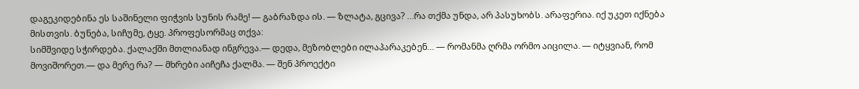დაგეკიდებინა ეს საშინელი ფიჭვის სუნის რამე! — გაბრაზდა ის. — ზლატა, გცივა? …რა თქმა უნდა, არ პასუხობს. არაფერია. იქ უკეთ იქნება მისთვის. ბუნება, სიჩუმე, ტყე. პროფესორმაც თქვა:
სიმშვიდე სჭირდება. ქალაქში მთლიანად ინგრევა.— დედა, მეზობლები ილაპარაკებენ… — რომანმა ღრმა ორმო აიცილა. — იტყვიან, რომ მოვიშორეთ.— და მერე რა? — მხრები აიჩეჩა ქალმა. — შენ პროექტი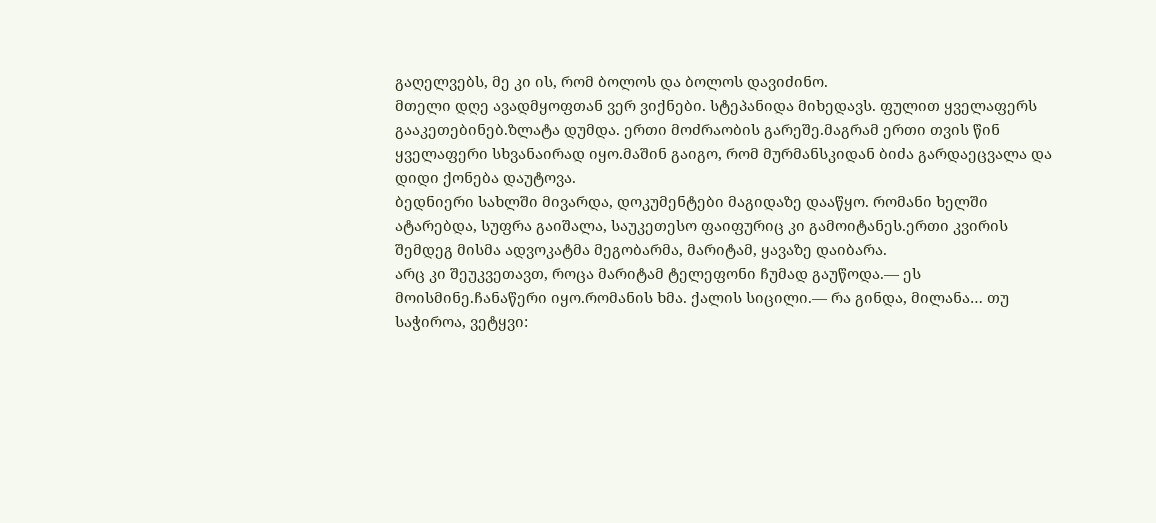გაღელვებს, მე კი ის, რომ ბოლოს და ბოლოს დავიძინო.
მთელი დღე ავადმყოფთან ვერ ვიქნები. სტეპანიდა მიხედავს. ფულით ყველაფერს გააკეთებინებ.ზლატა დუმდა. ერთი მოძრაობის გარეშე.მაგრამ ერთი თვის წინ ყველაფერი სხვანაირად იყო.მაშინ გაიგო, რომ მურმანსკიდან ბიძა გარდაეცვალა და დიდი ქონება დაუტოვა.
ბედნიერი სახლში მივარდა, დოკუმენტები მაგიდაზე დააწყო. რომანი ხელში ატარებდა, სუფრა გაიშალა, საუკეთესო ფაიფურიც კი გამოიტანეს.ერთი კვირის შემდეგ მისმა ადვოკატმა მეგობარმა, მარიტამ, ყავაზე დაიბარა.
არც კი შეუკვეთავთ, როცა მარიტამ ტელეფონი ჩუმად გაუწოდა.— ეს მოისმინე.ჩანაწერი იყო.რომანის ხმა. ქალის სიცილი.— რა გინდა, მილანა… თუ საჭიროა, ვეტყვი: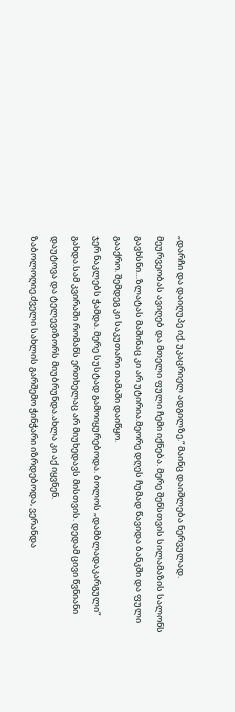„დარჩი და დაიღუპე იქ, უკაცრიელ ადგილზე.“ მაინც დაიშლება ნერვულად.
მეურვეობას ავიღებ და მთელი ფული ჩემი იქნება. მერე შენსთვის სილამაზის სალონს გავხსნი…ზლატას მაშინაც კი არ უტირია.მეორე დღეს ჩუმად წავიდა ბანკში და ფული გააქრო. შემდეგ კი საკუთარი თამაში დაიწყო.
ჯერ ნაკლებს ჭამდა. მერე სუსტად გამოიყურებოდა. ბოლოს „დამბლადაკარგული“ გახდა.სამ კვირაში რომანს ერთხელაც არ მიუხედავს მისთვის. დედამ ცივი წვნიანი დაუტოვა და ტელევიზორს მიუბრუნდა.ახლა კი აქ იყვნენ.
ზაბოლოღიე.ძველი სახლის გარშემო ჭინჭარი იზრდებოდა, ვერანდა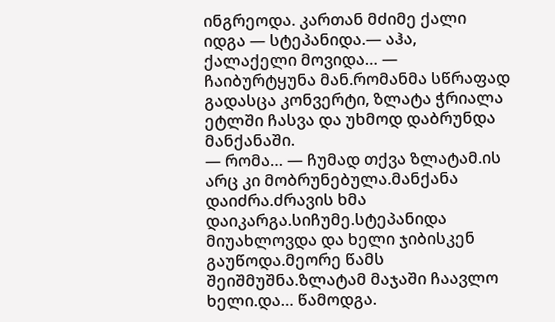ინგრეოდა. კართან მძიმე ქალი იდგა — სტეპანიდა.— აჰა, ქალაქელი მოვიდა… — ჩაიბურტყუნა მან.რომანმა სწრაფად გადასცა კონვერტი, ზლატა ჭრიალა ეტლში ჩასვა და უხმოდ დაბრუნდა მანქანაში.
— რომა… — ჩუმად თქვა ზლატამ.ის არც კი მობრუნებულა.მანქანა დაიძრა.ძრავის ხმა დაიკარგა.სიჩუმე.სტეპანიდა მიუახლოვდა და ხელი ჯიბისკენ გაუწოდა.მეორე წამს შეიშმუშნა.ზლატამ მაჯაში ჩაავლო ხელი.და… წამოდგა.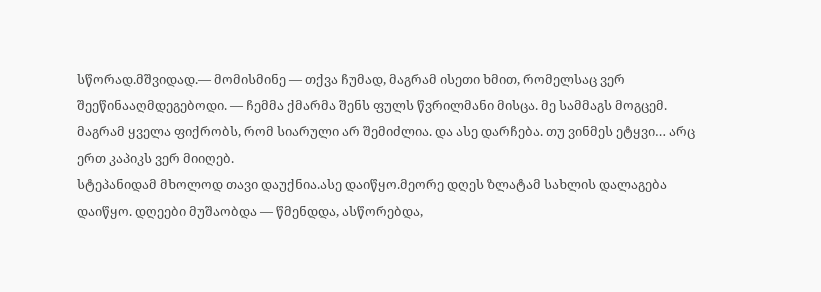სწორად.მშვიდად.— მომისმინე — თქვა ჩუმად, მაგრამ ისეთი ხმით, რომელსაც ვერ შეეწინააღმდეგებოდი. — ჩემმა ქმარმა შენს ფულს წვრილმანი მისცა. მე სამმაგს მოგცემ. მაგრამ ყველა ფიქრობს, რომ სიარული არ შემიძლია. და ასე დარჩება. თუ ვინმეს ეტყვი… არც ერთ კაპიკს ვერ მიიღებ.
სტეპანიდამ მხოლოდ თავი დაუქნია.ასე დაიწყო.მეორე დღეს ზლატამ სახლის დალაგება დაიწყო. დღეები მუშაობდა — წმენდდა, ასწორებდა,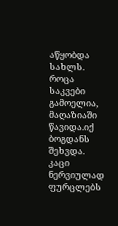აწყობდა სახლს. როცა საკვები გამოელია, მაღაზიაში წავიდა.იქ ბოგდანს შეხვდა.
კაცი ნერვიულად ფურცლებს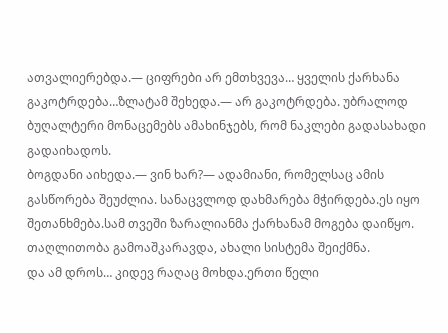ათვალიერებდა.— ციფრები არ ემთხვევა… ყველის ქარხანა გაკოტრდება…ზლატამ შეხედა.— არ გაკოტრდება. უბრალოდ ბუღალტერი მონაცემებს ამახინჯებს, რომ ნაკლები გადასახადი გადაიხადოს.
ბოგდანი აიხედა.— ვინ ხარ?— ადამიანი, რომელსაც ამის გასწორება შეუძლია. სანაცვლოდ დახმარება მჭირდება.ეს იყო შეთანხმება.სამ თვეში ზარალიანმა ქარხანამ მოგება დაიწყო. თაღლითობა გამოაშკარავდა, ახალი სისტემა შეიქმნა.
და ამ დროს… კიდევ რაღაც მოხდა.ერთი წელი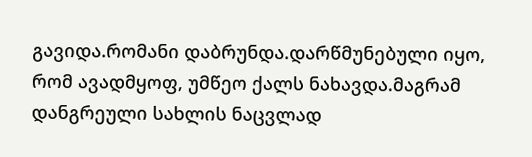გავიდა.რომანი დაბრუნდა.დარწმუნებული იყო, რომ ავადმყოფ, უმწეო ქალს ნახავდა.მაგრამ დანგრეული სახლის ნაცვლად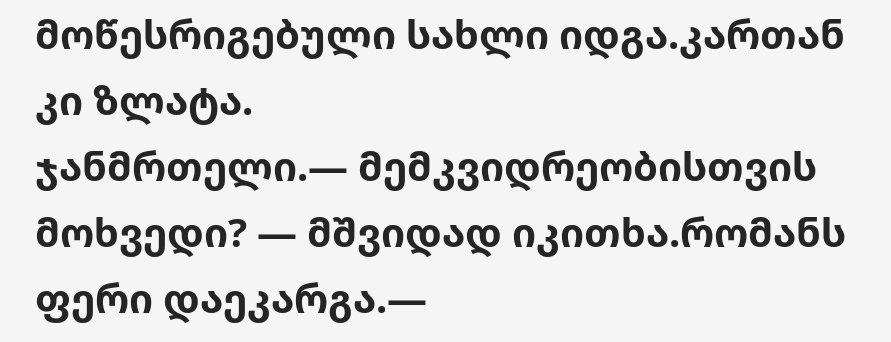მოწესრიგებული სახლი იდგა.კართან კი ზლატა.
ჯანმრთელი.— მემკვიდრეობისთვის მოხვედი? — მშვიდად იკითხა.რომანს ფერი დაეკარგა.—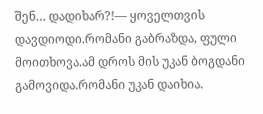შენ… დადიხარ?!— ყოველთვის დავდიოდი.რომანი გაბრაზდა, ფული მოითხოვა.ამ დროს მის უკან ბოგდანი გამოვიდა.რომანი უკან დაიხია.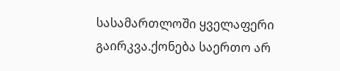სასამართლოში ყველაფერი გაირკვა.ქონება საერთო არ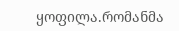ყოფილა.რომანმა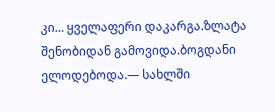კი… ყველაფერი დაკარგა.ზლატა შენობიდან გამოვიდა.ბოგდანი ელოდებოდა.— სახლში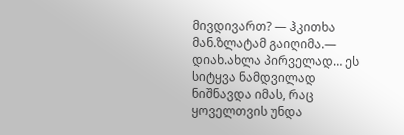მივდივართ? — ჰკითხა მან.ზლატამ გაიღიმა.— დიახ.ახლა პირველად… ეს სიტყვა ნამდვილად ნიშნავდა იმას, რაც ყოველთვის უნდა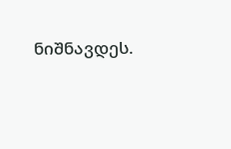ნიშნავდეს.